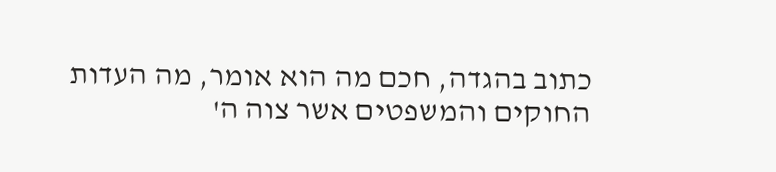כתוב בהגדה, חכם מה הוא אומר, מה העדות החוקים והמשפטים אשר צוה ה'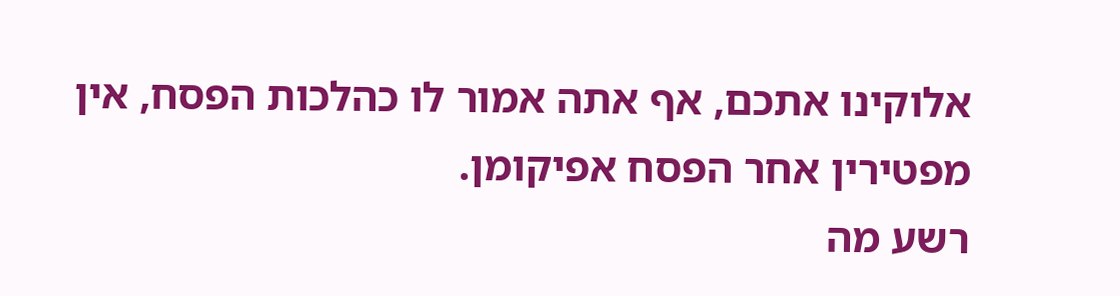אלוקינו אתכם, אף אתה אמור לו כהלכות הפסח, אין מפטירין אחר הפסח אפיקומן.
רשע מה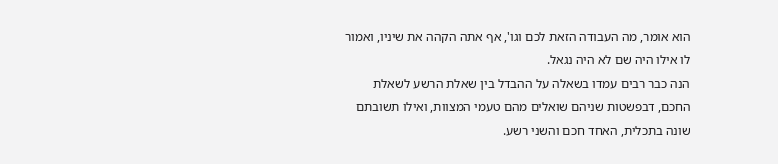הוא אומר, מה העבודה הזאת לכם וגו', אף אתה הקהה את שיניו, ואמור לו אילו היה שם לא היה נגאל.
הנה כבר רבים עמדו בשאלה על ההבדל בין שאלת הרשע לשאלת החכם, דבפשטות שניהם שואלים מהם טעמי המצוות, ואילו תשובתם שונה בתכלית, האחד חכם והשני רשע.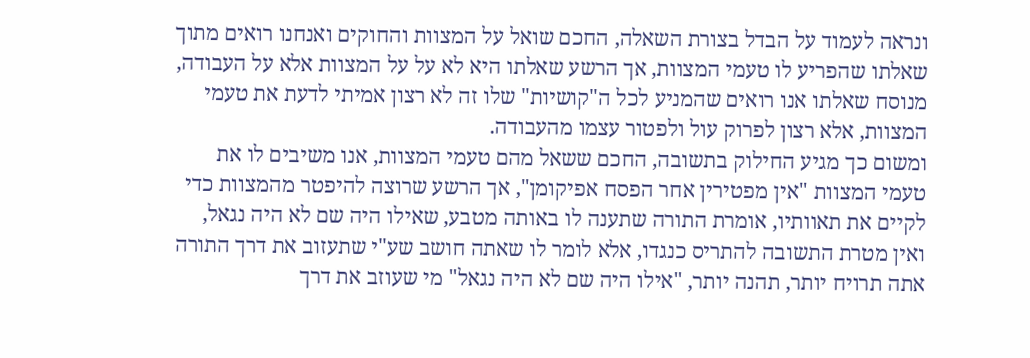ונראה לעמוד על הבדל בצורת השאלה, החכם שואל על המצוות והחוקים ואנחנו רואים מתוך שאלתו שהפריע לו טעמי המצוות, אך הרשע שאלתו היא לא על על המצוות אלא על העבודה, מנוסח שאלתו אנו רואים שהמניע לכל ה"קושיות" שלו זה לא רצון אמיתי לדעת את טעמי המצוות, אלא רצון לפרוק עול ולפטור עצמו מהעבודה.
ומשום כך מגיע החילוק בתשובה, החכם ששאל מהם טעמי המצוות, אנו משיבים לו את טעמי המצוות "אין מפטירין אחר הפסח אפיקומן", אך הרשע שרוצה להיפטר מהמצוות כדי לקיים את תאוותיו, אומרת התורה שתענה לו באותה מטבע, שאילו היה שם לא היה נגאל, ואין מטרת התשובה להתריס כנגדו, אלא לומר לו שאתה חושב שע"י שתעזוב את דרך התורה אתה תרויח יותר, תהנה יותר, "אילו היה שם לא היה נגאל" מי שעוזב את דרך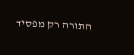התורה רק מפסיד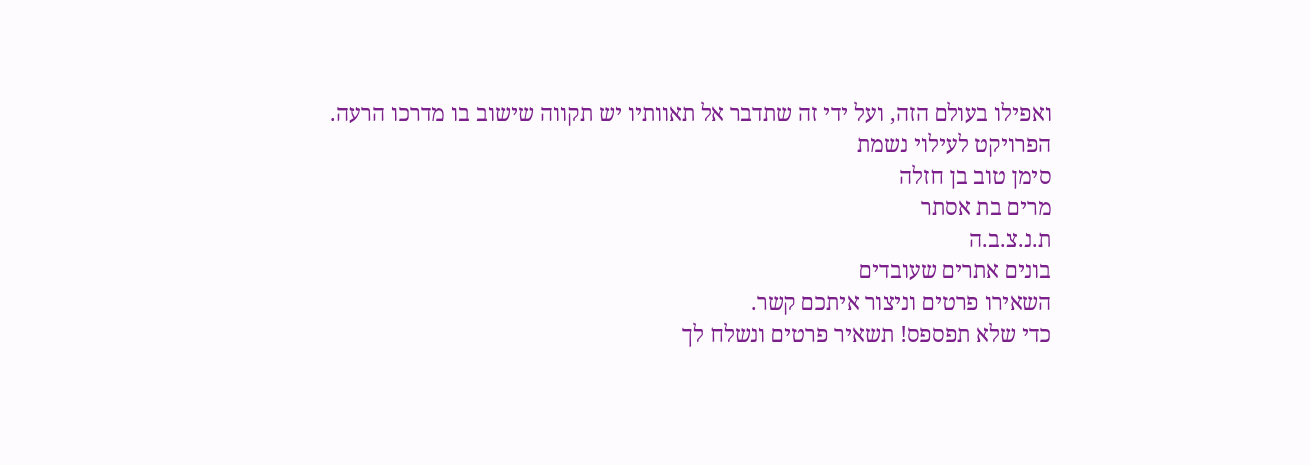ואפילו בעולם הזה, ועל ידי זה שתדבר אל תאוותיו יש תקווה שישוב בו מדרכו הרעה.
הפרויקט לעילוי נשמת
סימן טוב בן חזלה
מרים בת אסתר
ת.נ.צ.ב.ה
בונים אתרים שעובדים
השאירו פרטים וניצור איתכם קשר.
כדי שלא תפספס! תשאיר פרטים ונשלח לך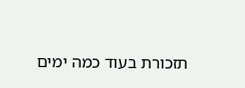תזכורת בעוד כמה ימים